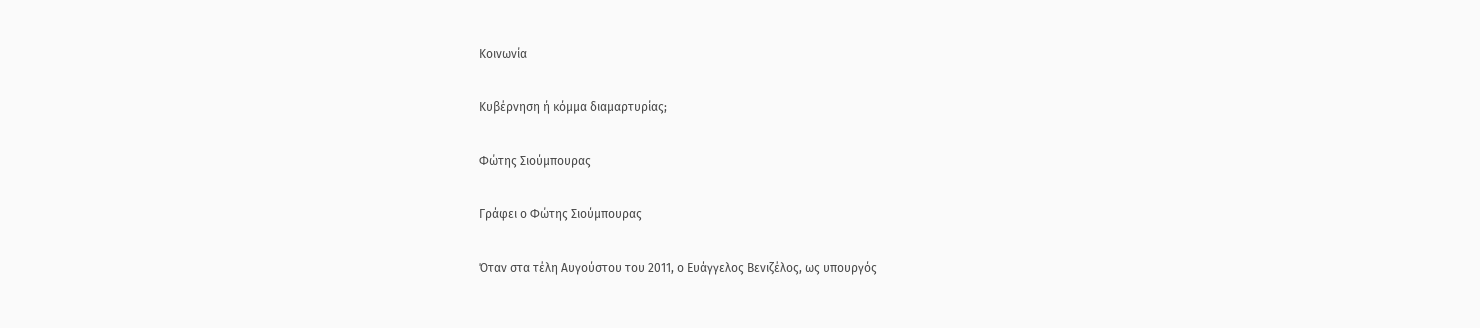Κοινωνία

Κυβέρνηση ή κόμμα διαμαρτυρίας;

Φώτης Σιούμπουρας

Γράφει ο Φώτης Σιούμπουρας

Όταν στα τέλη Αυγούστου του 2011, ο Ευάγγελος Βενιζέλος, ως υπουργός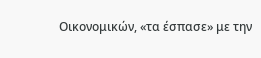Οικονομικών, «τα έσπασε» με την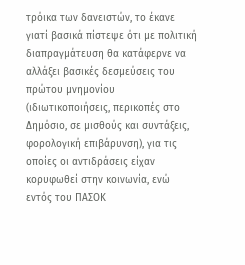τρόικα των δανειστών, το έκανε γιατί βασικά πίστεψε ότι με πολιτική διαπραγμάτευση θα κατάφερνε να αλλάξει βασικές δεσμεύσεις του πρώτου μνημονίου (ιδιωτικοποιήσεις, περικοπές στο Δημόσιο, σε μισθούς και συντάξεις, φορολογική επιβάρυνση), για τις οποίες οι αντιδράσεις είχαν κορυφωθεί στην κοινωνία, ενώ εντός του ΠΑΣΟΚ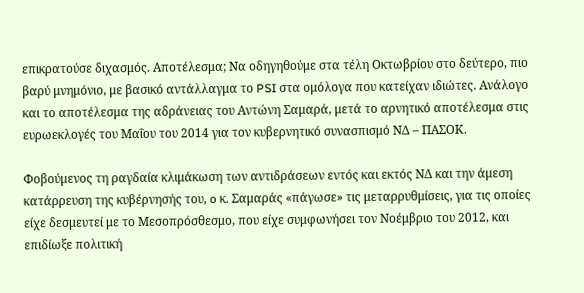επικρατούσε διχασμός. Αποτέλεσμα; Να οδηγηθούμε στα τέλη Οκτωβρίου στο δεύτερο, πιο βαρύ μνημόνιο, με βασικό αντάλλαγμα το PSI στα ομόλογα που κατείχαν ιδιώτες. Ανάλογο και το αποτέλεσμα της αδράνειας του Αντώνη Σαμαρά, μετά το αρνητικό αποτέλεσμα στις ευρωεκλογές του Μαΐου του 2014 για τον κυβερνητικό συνασπισμό ΝΔ – ΠΑΣΟΚ.

Φοβούμενος τη ραγδαία κλιμάκωση των αντιδράσεων εντός και εκτός ΝΔ και την άμεση κατάρρευση της κυβέρνησής του, o κ. Σαμαράς «πάγωσε» τις μεταρρυθμίσεις, για τις οποίες είχε δεσμευτεί με το Μεσοπρόσθεσμο, που είχε συμφωνήσει τον Νοέμβριο του 2012, και επιδίωξε πολιτική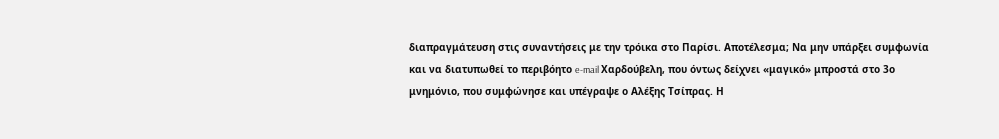διαπραγμάτευση στις συναντήσεις με την τρόικα στο Παρίσι. Αποτέλεσμα; Να μην υπάρξει συμφωνία και να διατυπωθεί το περιβόητο e-mail Χαρδούβελη, που όντως δείχνει «μαγικό» μπροστά στο 3ο μνημόνιο, που συμφώνησε και υπέγραψε ο Αλέξης Τσίπρας. Η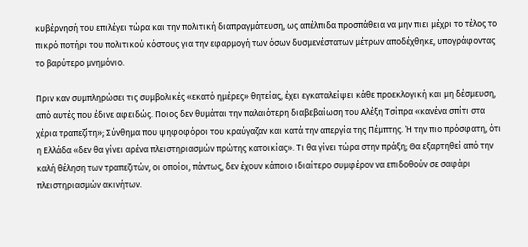κυβέρνησή του επιλέγει τώρα και την πολιτική διαπραγμάτευση, ως απέλπιδα προσπάθεια να μην πιει μέχρι το τέλος το πικρό ποτήρι του πολιτικού κόστους για την εφαρμογή των όσων δυσμενέστατων μέτρων αποδέχθηκε, υπογράφοντας το βαρύτερο μνημόνιο.

Πριν καν συμπληρώσει τις συμβολικές «εκατό ημέρες» θητείας, έχει εγκαταλείψει κάθε προεκλογική και μη δέσμευση, από αυτές που έδινε αφειδώς. Ποιος δεν θυμάται την παλαιότερη διαβεβαίωση του Αλέξη Τσίπρα «κανένα σπίτι στα χέρια τραπεζίτη»; Σύνθημα που ψηφοφόροι του κραύγαζαν και κατά την απεργία της Πέμπτης. Ή την πιο πρόσφατη, ότι η Ελλάδα «δεν θα γίνει αρένα πλειστηριασμών πρώτης κατοικίας». Τι θα γίνει τώρα στην πράξη; Θα εξαρτηθεί από την καλή θέληση των τραπεζιτών, οι οποίοι, πάντως, δεν έχουν κάποιο ιδιαίτερο συμφέρον να επιδοθούν σε σαφάρι πλειστηριασμών ακινήτων.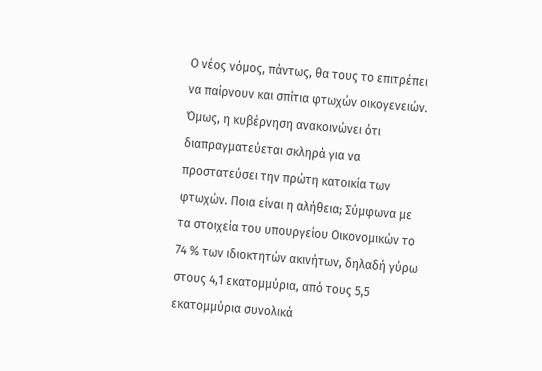Ο νέος νόμος, πάντως, θα τους το επιτρέπει να παίρνουν και σπίτια φτωχών οικογενειών. Όμως, η κυβέρνηση ανακοινώνει ότι διαπραγματεύεται σκληρά για να προστατεύσει την πρώτη κατοικία των φτωχών. Ποια είναι η αλήθεια; Σύμφωνα με τα στοιχεία του υπουργείου Οικονομικών τo 74 % των ιδιοκτητών ακινήτων, δηλαδή γύρω στους 4,1 εκατομμύρια, από τους 5,5 εκατομμύρια συνολικά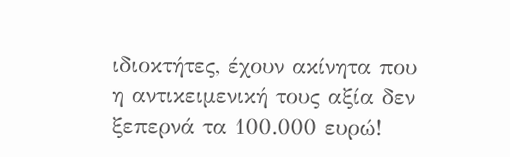ιδιοκτήτες, έχουν ακίνητα που η αντικειμενική τους αξία δεν ξεπερνά τα 100.000 ευρώ!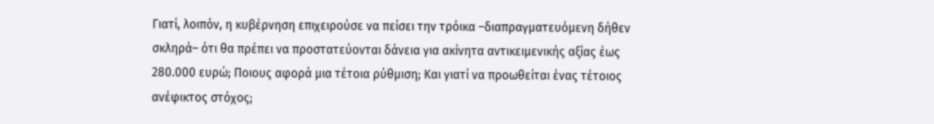Γιατί, λοιπόν, η κυβέρνηση επιχειρούσε να πείσει την τρόικα –διαπραγματευόμενη δήθεν σκληρά– ότι θα πρέπει να προστατεύονται δάνεια για ακίνητα αντικειμενικής αξίας έως 280.000 ευρώ; Ποιους αφορά μια τέτοια ρύθμιση; Και γιατί να προωθείται ένας τέτοιος ανέφικτος στόχος;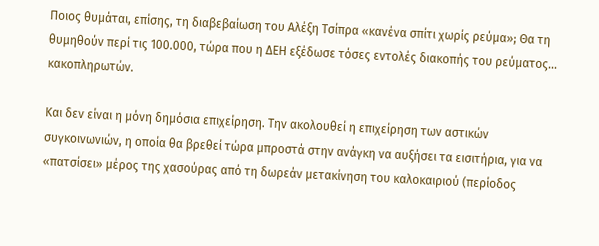Ποιος θυμάται, επίσης, τη διαβεβαίωση του Αλέξη Τσίπρα «κανένα σπίτι χωρίς ρεύμα»; Θα τη θυμηθούν περί τις 100.000, τώρα που η ΔΕΗ εξέδωσε τόσες εντολές διακοπής του ρεύματος… κακοπληρωτών.

Και δεν είναι η μόνη δημόσια επιχείρηση. Την ακολουθεί η επιχείρηση των αστικών συγκοινωνιών, η οποία θα βρεθεί τώρα μπροστά στην ανάγκη να αυξήσει τα εισιτήρια, για να «πατσίσει» μέρος της χασούρας από τη δωρεάν μετακίνηση του καλοκαιριού (περίοδος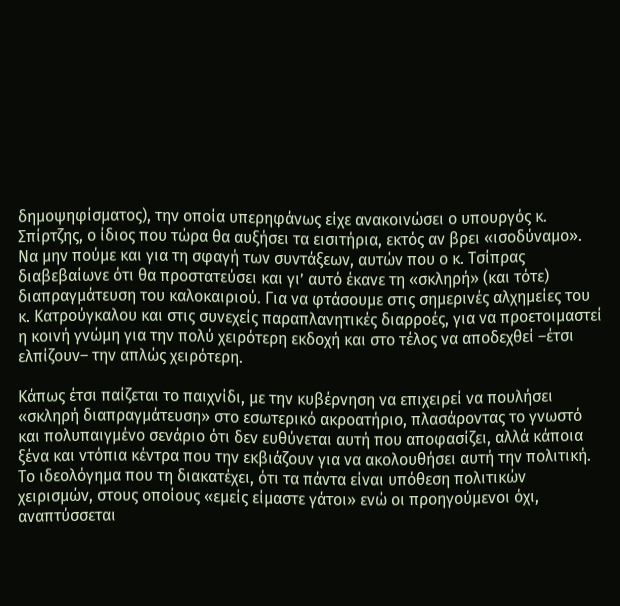δημοψηφίσματος), την οποία υπερηφάνως είχε ανακοινώσει ο υπουργός κ. Σπίρτζης, ο ίδιος που τώρα θα αυξήσει τα εισιτήρια, εκτός αν βρει «ισοδύναμο». Να μην πούμε και για τη σφαγή των συντάξεων, αυτών που ο κ. Τσίπρας διαβεβαίωνε ότι θα προστατεύσει και γι’ αυτό έκανε τη «σκληρή» (και τότε) διαπραγμάτευση του καλοκαιριού. Για να φτάσουμε στις σημερινές αλχημείες του κ. Κατρούγκαλου και στις συνεχείς παραπλανητικές διαρροές, για να προετοιμαστεί η κοινή γνώμη για την πολύ χειρότερη εκδοχή και στο τέλος να αποδεχθεί –έτσι ελπίζουν– την απλώς χειρότερη.

Κάπως έτσι παίζεται το παιχνίδι, με την κυβέρνηση να επιχειρεί να πουλήσει «σκληρή διαπραγμάτευση» στο εσωτερικό ακροατήριο, πλασάροντας το γνωστό και πολυπαιγμένο σενάριο ότι δεν ευθύνεται αυτή που αποφασίζει, αλλά κάποια ξένα και ντόπια κέντρα που την εκβιάζουν για να ακολουθήσει αυτή την πολιτική. Το ιδεολόγημα που τη διακατέχει, ότι τα πάντα είναι υπόθεση πολιτικών χειρισμών, στους οποίους «εμείς είμαστε γάτοι» ενώ οι προηγούμενοι όχι, αναπτύσσεται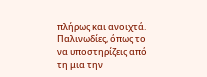πλήρως και ανοιχτά. Παλινωδίες, όπως το να υποστηρίζεις από τη μια την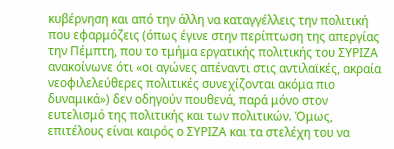κυβέρνηση και από την άλλη να καταγγέλλεις την πολιτική που εφαρμόζεις (όπως έγινε στην περίπτωση της απεργίας την Πέμπτη, που το τμήμα εργατικής πολιτικής του ΣΥΡΙΖΑ ανακοίνωνε ότι «οι αγώνες απέναντι στις αντιλαϊκές, ακραία νεοφιλελεύθερες πολιτικές συνεχίζονται ακόμα πιο δυναμικά») δεν οδηγούν πουθενά, παρά μόνο στον ευτελισμό της πολιτικής και των πολιτικών. Όμως, επιτέλους είναι καιρός ο ΣΥΡΙΖΑ και τα στελέχη του να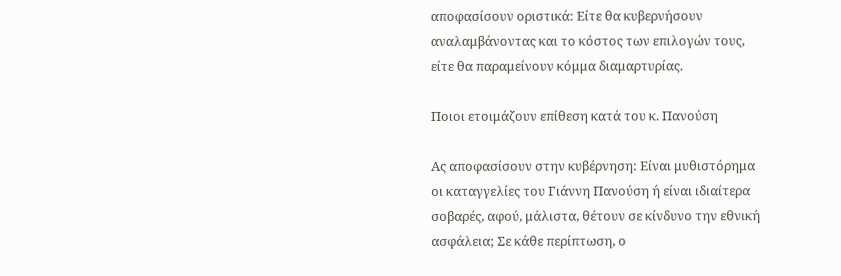αποφασίσουν οριστικά: Είτε θα κυβερνήσουν αναλαμβάνοντας και το κόστος των επιλογών τους, είτε θα παραμείνουν κόμμα διαμαρτυρίας.

Ποιοι ετοιμάζουν επίθεση κατά του κ. Πανούση

Ας αποφασίσουν στην κυβέρνηση: Είναι μυθιστόρημα οι καταγγελίες του Γιάννη Πανούση ή είναι ιδιαίτερα σοβαρές, αφού, μάλιστα, θέτουν σε κίνδυνο την εθνική ασφάλεια; Σε κάθε περίπτωση, ο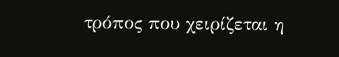τρόπος που χειρίζεται η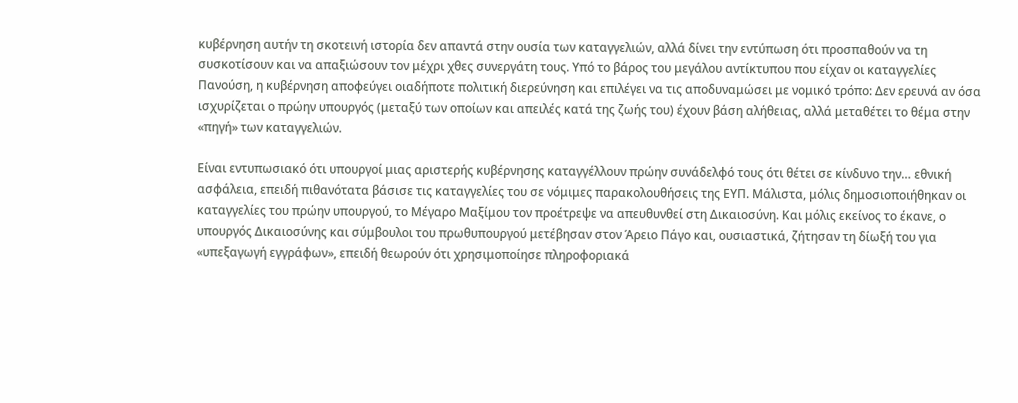κυβέρνηση αυτήν τη σκοτεινή ιστορία δεν απαντά στην ουσία των καταγγελιών, αλλά δίνει την εντύπωση ότι προσπαθούν να τη συσκοτίσουν και να απαξιώσουν τον μέχρι χθες συνεργάτη τους. Υπό το βάρος του μεγάλου αντίκτυπου που είχαν οι καταγγελίες Πανούση, η κυβέρνηση αποφεύγει οιαδήποτε πολιτική διερεύνηση και επιλέγει να τις αποδυναμώσει με νομικό τρόπο: Δεν ερευνά αν όσα ισχυρίζεται ο πρώην υπουργός (μεταξύ των οποίων και απειλές κατά της ζωής του) έχουν βάση αλήθειας, αλλά μεταθέτει το θέμα στην «πηγή» των καταγγελιών.

Είναι εντυπωσιακό ότι υπουργοί μιας αριστερής κυβέρνησης καταγγέλλουν πρώην συνάδελφό τους ότι θέτει σε κίνδυνο την… εθνική ασφάλεια, επειδή πιθανότατα βάσισε τις καταγγελίες του σε νόμιμες παρακολουθήσεις της ΕΥΠ. Μάλιστα, μόλις δημοσιοποιήθηκαν οι καταγγελίες του πρώην υπουργού, το Μέγαρο Μαξίμου τον προέτρεψε να απευθυνθεί στη Δικαιοσύνη. Και μόλις εκείνος το έκανε, ο υπουργός Δικαιοσύνης και σύμβουλοι του πρωθυπουργού μετέβησαν στον Άρειο Πάγο και, ουσιαστικά, ζήτησαν τη δίωξή του για «υπεξαγωγή εγγράφων», επειδή θεωρούν ότι χρησιμοποίησε πληροφοριακά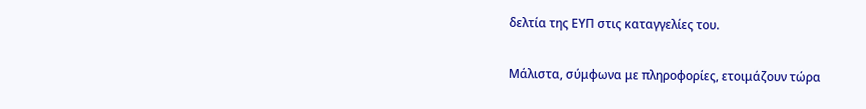δελτία της ΕΥΠ στις καταγγελίες του.

Μάλιστα, σύμφωνα με πληροφορίες, ετοιμάζουν τώρα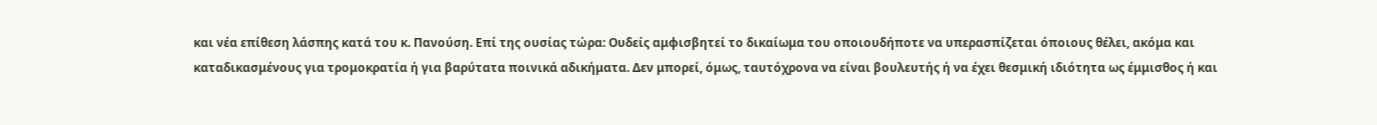και νέα επίθεση λάσπης κατά του κ. Πανούση. Επί της ουσίας τώρα: Ουδείς αμφισβητεί το δικαίωμα του οποιουδήποτε να υπερασπίζεται όποιους θέλει, ακόμα και καταδικασμένους για τρομοκρατία ή για βαρύτατα ποινικά αδικήματα. Δεν μπορεί, όμως, ταυτόχρονα να είναι βουλευτής ή να έχει θεσμική ιδιότητα ως έμμισθος ή και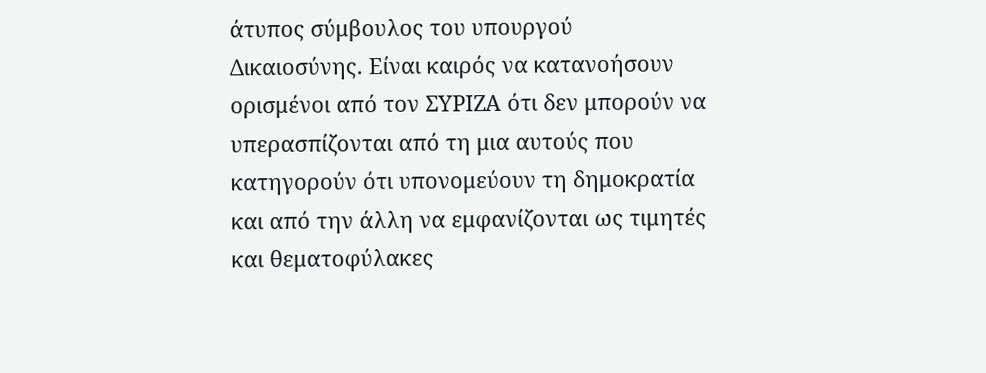άτυπος σύμβουλος του υπουργού Δικαιοσύνης. Είναι καιρός να κατανοήσουν ορισμένοι από τον ΣΥΡΙΖΑ ότι δεν μπορούν να υπερασπίζονται από τη μια αυτούς που κατηγορoύν ότι υπονομεύουν τη δημοκρατία και από την άλλη να εμφανίζονται ως τιμητές και θεματοφύλακες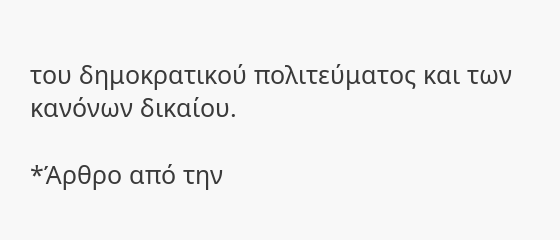του δημοκρατικού πολιτεύματος και των κανόνων δικαίου.

*Άρθρο από την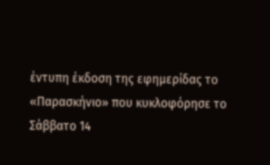έντυπη έκδοση της εφημερίδας το «Παρασκήνιο» που κυκλοφόρησε το Σάββατο 14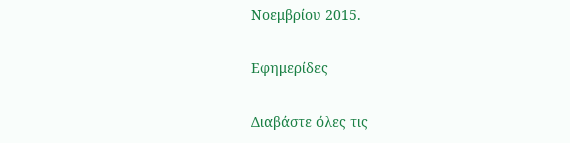Νοεμβρίου 2015.

Εφημερίδες

Διαβάστε όλες τις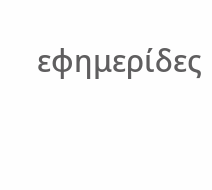εφημερίδες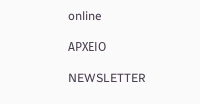online

ΑΡΧΕΙΟ

NEWSLETTER